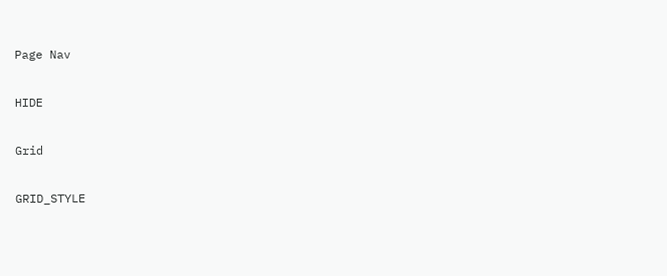Page Nav

HIDE

Grid

GRID_STYLE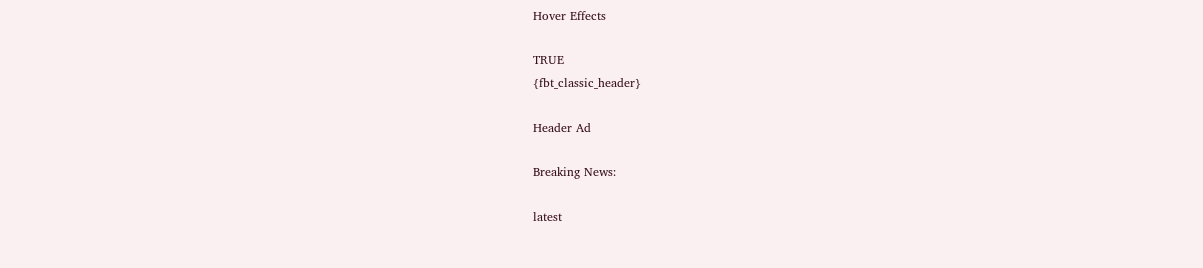Hover Effects

TRUE
{fbt_classic_header}

Header Ad

Breaking News:

latest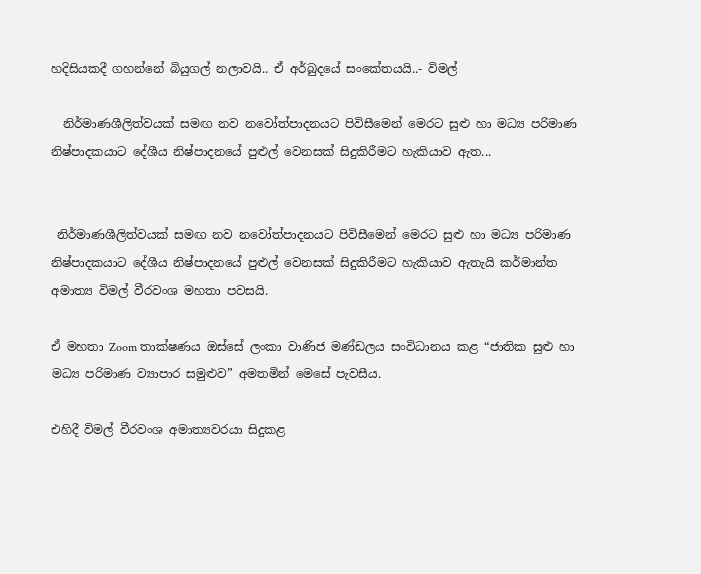හදිසියකදී ගහන්නේ බියුගල් නලාවයි.. ඒ අර්බුදයේ සංකේතයයි..- විමල්

  නිර්මාණශීලිත්වයක් සමඟ නව නවෝත්පාදනයට පිවිසීමෙන් මෙරට සුළු හා මධ්‍ය පරිමාණ නිෂ්පාදකයාට දේශීය නිෂ්පාදනයේ පුළුල් වෙනසක් සිදුකිරීමට හැකියාව ඇත...


 නිර්මාණශීලිත්වයක් සමඟ නව නවෝත්පාදනයට පිවිසීමෙන් මෙරට සුළු හා මධ්‍ය පරිමාණ නිෂ්පාදකයාට දේශීය නිෂ්පාදනයේ පුළුල් වෙනසක් සිදුකිරීමට හැකියාව ඇතැයි කර්මාන්ත අමාත්‍ය විමල් වීරවංශ මහතා පවසයි.

ඒ මහතා Zoom තාක්ෂණය ඔස්සේ ලංකා වාණිජ මණ්ඩලය සංවිධානය කළ “ජාතික සුළු හා මධ්‍ය පරිමාණ ව්‍යාපාර සමුළුව” අමතමින් මෙසේ පැවසීය.

එහිදී විමල් වීරවංශ අමාත්‍යවරයා සිදුකළ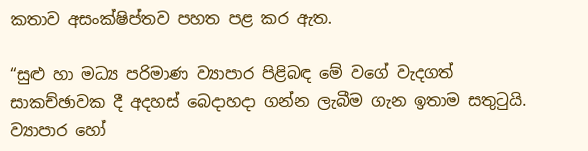කතාව අසංක්ෂිප්තව පහත පළ කර ඇත.

“සුළු හා මධ්‍ය පරිමාණ ව්‍යාපාර පිළිබඳ මේ වගේ වැදගත් සාකච්ඡාවක දී අදහස් බෙදාහදා ගන්න ලැබීම ගැන ඉතාම සතුටුයි. ව්‍යාපාර හෝ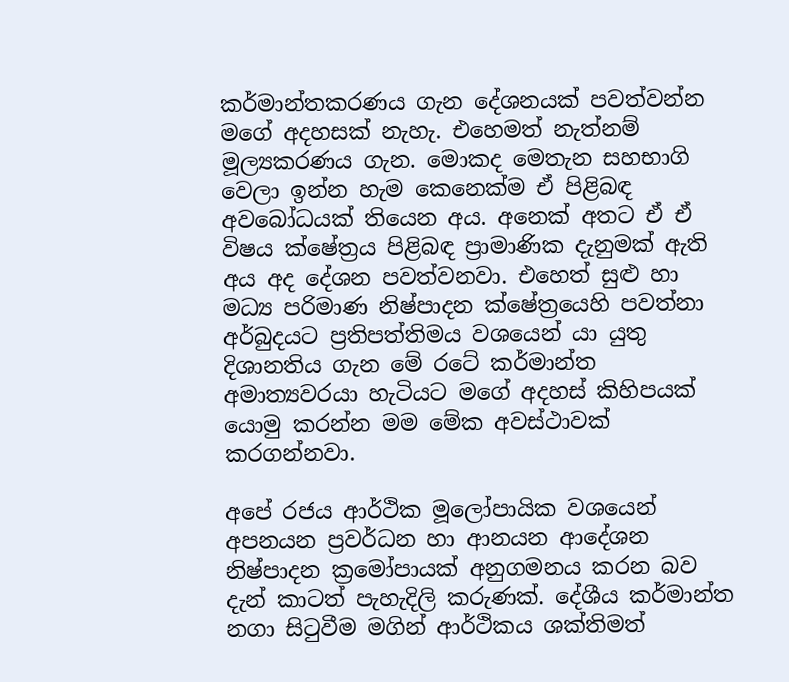කර්මාන්තකරණය ගැන දේශනයක් පවත්වන්න මගේ අදහසක් නැහැ. එහෙමත් නැත්නම් මූල්‍යකරණය ගැන. මොකද මෙතැන සහභාගි වෙලා ඉන්න හැම කෙනෙක්ම ඒ පිළිබඳ අවබෝධයක් තියෙන අය. අනෙක් අතට ඒ ඒ විෂය ක්ෂේත්‍රය පිළිබඳ ප්‍රාමාණික දැනුමක් ඇති අය අද දේශන පවත්වනවා. එහෙත් සුළු හා මධ්‍ය පරිමාණ නිෂ්පාදන ක්ෂේත්‍රයෙහි පවත්නා අර්බුදයට ප්‍රතිපත්තිමය වශයෙන් යා යුතු දිශානතිය ගැන මේ රටේ කර්මාන්ත අමාත්‍යවරයා හැටියට මගේ අදහස් කිහිපයක් යොමු කරන්න මම මේක අවස්ථාවක් කරගන්නවා.

අපේ රජය ආර්ථික මූලෝපායික වශයෙන් අපනයන ප්‍රවර්ධන හා ආනයන ආදේශන නිෂ්පාදන ක්‍රමෝපායක් අනුගමනය කරන බව දැන් කාටත් පැහැදිලි කරුණක්. දේශීය කර්මාන්ත නගා සිටුවීම මගින් ආර්ථිකය ශක්තිමත්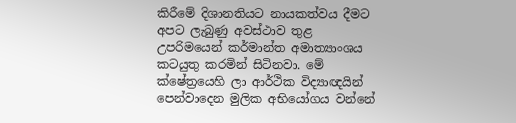කිරීමේ දිශානතියට නායකත්වය දීමට අපට ලැබුණු අවස්ථාව තුළ උපරිමයෙන් කර්මාන්ත අමාත්‍යාංශය කටයුතු කරමින් සිටිනවා. මේ ක්ෂේත්‍රයෙහි ලා ආර්ථික විද්‍යාඥයින් පෙන්වාදෙන මුලික අභියෝගය වන්නේ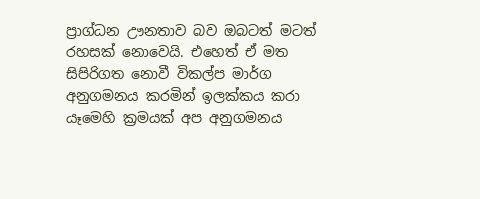ප්‍රාග්ධන ඌනතාව බව ඔබටත් මටත් රහසක් නොවෙයි. එහෙත් ඒ මත සිපිරිගත නොවී විකල්ප මාර්ග අනුගමනය කරමින් ඉලක්කය කරා යෑමෙහි ක්‍රමයක් අප අනුගමනය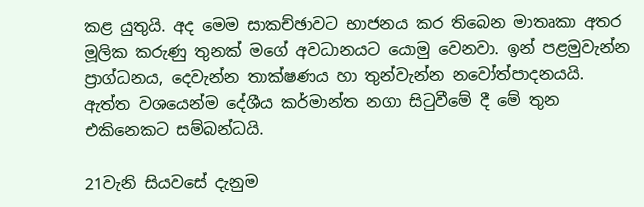කළ යුතුයි. අද මෙම සාකච්ඡාවට භාජනය කර තිබෙන මාතෘකා අතර මූලික කරුණු තුනක් මගේ අවධානයට යොමු වෙනවා. ඉන් පළමුවැන්න ප්‍රාග්ධනය, දෙවැන්න තාක්ෂණය හා තුන්වැන්න නවෝත්පාදනයයි. ඇත්ත වශයෙන්ම දේශීය කර්මාන්ත නගා සිටුවීමේ දී මේ තුන එකිනෙකට සම්බන්ධයි.

21වැනි සියවසේ දැනුම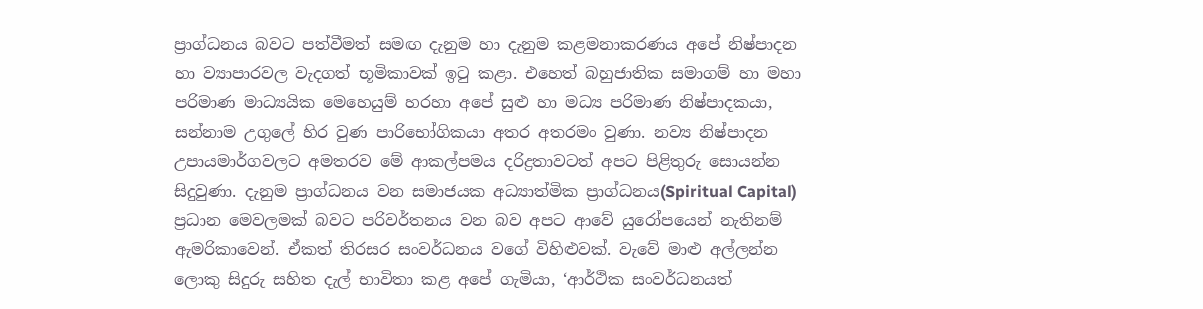ප්‍රාග්ධනය බවට පත්වීමත් සමඟ දැනුම හා දැනුම කළමනාකරණය අපේ නිෂ්පාදන හා ව්‍යාපාරවල වැදගත් භූමිකාවක් ඉටු කළා. එහෙත් බහුජාතික සමාගම් හා මහා පරිමාණ මාධ්‍යයික මෙහෙයුම් හරහා අපේ සුළු හා මධ්‍ය පරිමාණ නිෂ්පාදකයා, සන්නාම උගුලේ හිර වුණ පාරිභෝගිකයා අතර අතරමං වුණා. නව්‍ය නිෂ්පාදන උපායමාර්ගවලට අමතරව මේ ආකල්පමය දරිද්‍රතාවටත් අපට පිළිතුරු සොයන්න සිදුවුණා. දැනුම ප්‍රාග්ධනය වන සමාජයක අධ්‍යාත්මික ප්‍රාග්ධනය(Spiritual Capital) ප්‍රධාන මෙවලමක් බවට පරිවර්තනය වන බව අපට ආවේ යුරෝපයෙන් නැතිනම් ඇමරිකාවෙන්. ඒකත් තිරසර සංවර්ධනය වගේ විහිළුවක්. වැවේ මාළු අල්ලන්න ලොකු සිදුරු සහිත දැල් භාවිතා කළ අපේ ගැමියා, ‘ආර්ථික සංවර්ධනයත්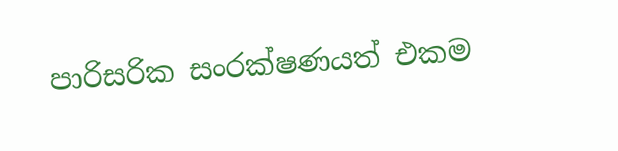පාරිසරික සංරක්ෂණයත් එකම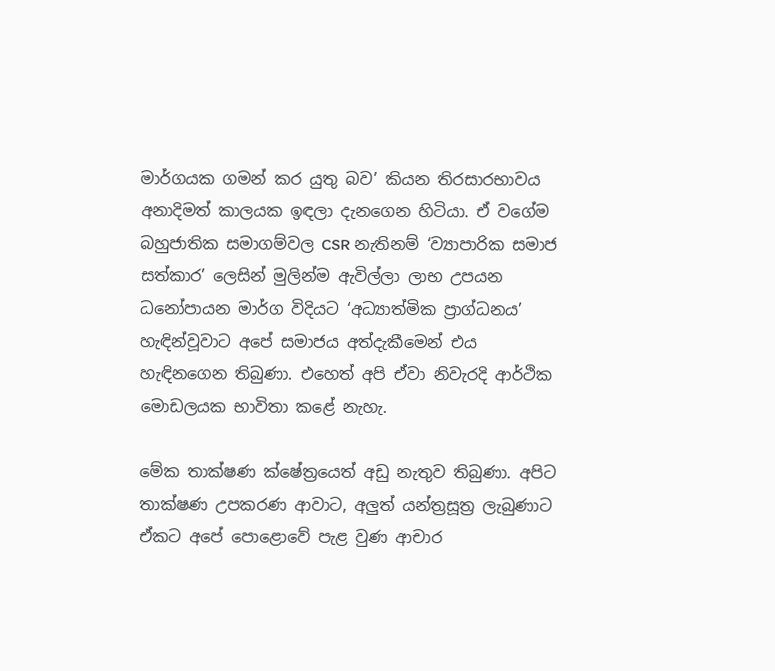මාර්ගයක ගමන් කර යුතු බව’ කියන තිරසාරභාවය අනාදිමත් කාලයක ඉඳලා දැනගෙන හිටියා. ඒ වගේම බහුජාතික සමාගම්වල CSR නැතිනම් ‘ව්‍යාපාරික සමාජ සත්කාර’ ලෙසින් මුලින්ම ඇවිල්ලා ලාභ උපයන ධනෝපායන මාර්ග විදියට ‘අධ්‍යාත්මික ප්‍රාග්ධනය’ හැඳින්වූවාට අපේ සමාජය අත්දැකීමෙන් එය හැඳිනගෙන තිබුණා. එහෙත් අපි ඒවා නිවැරදි ආර්ථික මොඩලයක භාවිතා කළේ නැහැ.

මේක තාක්ෂණ ක්ෂේත්‍රයෙත් අඩු නැතුව තිබුණා. අපිට තාක්ෂණ උපකරණ ආවාට, අලුත් යන්ත්‍රසූත්‍ර ලැබුණාට ඒකට අපේ පොළොවේ පැළ වුණ ආචාර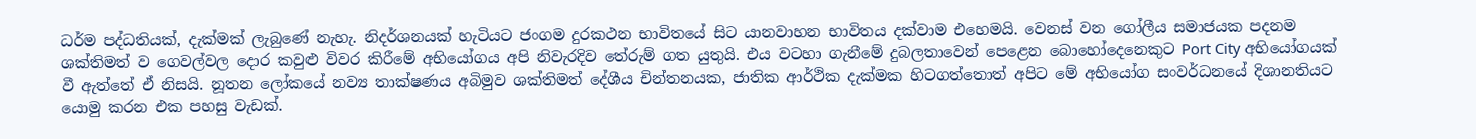ධර්ම පද්ධතියක්, දැක්මක් ලැබුණේ නැහැ. නිදර්ශනයක් හැටියට ජංගම දුරකථන භාවිතයේ සිට යානවාහන භාවිතය දක්වාම එහෙමයි. වෙනස් වන ගෝලීය සමාජයක පදනම ශක්තිමත් ව ගෙවල්වල දොර කවුළු විවර කිරීමේ අභියෝගය අපි නිවැරදිව තේරුම් ගත යුතුයි. එය වටහා ගැනීමේ දුබලතාවෙන් පෙළෙන බොහෝදෙනෙකුට Port City අභියෝගයක් වී ඇත්තේ ඒ නිසයි. නූතන ලෝකයේ නව්‍ය තාක්ෂණය අබිමුව ශක්තිමත් දේශීය චින්තනයක, ජාතික ආර්ථික දැක්මක හිටගත්තොත් අපිට මේ අභියෝග සංවර්ධනයේ දිශානතියට යොමු කරන එක පහසු වැඩක්.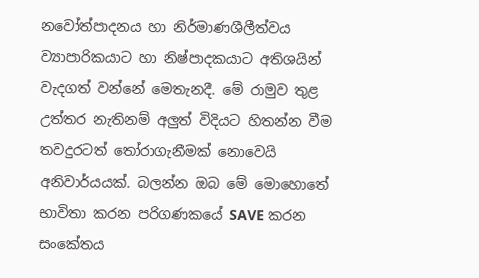නවෝත්පාදනය හා නිර්මාණශීලීත්වය ව්‍යාපාරිකයාට හා නිෂ්පාදකයාට අතිශයින් වැදගත් වන්නේ මෙතැනදී. මේ රාමුව තුළ උත්තර නැතිනම් අලුත් විදියට හිතන්න වීම තවදුරටත් තෝරාගැනීමක් නොවෙයි අනිවාර්යයක්. බලන්න ඔබ මේ මොහොතේ භාවිතා කරන පරිගණකයේ SAVE කරන සංකේතය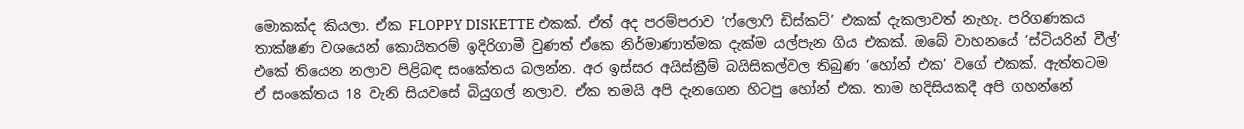මොකක්ද කියලා. ඒක FLOPPY DISKETTE එකක්. ඒත් අද පරම්පරාව ‘ෆ්ලොෆි ඩිස්කට්’ එකක් දැකලාවත් නැහැ. පරිගණකය තාක්ෂණ වශයෙන් කොයිතරම් ඉදිරිගාමී වුණත් ඒකෙ නිර්මාණාත්මක දැක්ම යල්පැන ගිය එකක්. ඔබේ වාහනයේ ‘ස්ටියරින් වීල්’ එකේ තියෙන නලාව පිළිබඳ සංකේතය බලන්න. අර ඉස්සර අයිස්ක්‍රීම් බයිසිකල්වල තිබුණ ‘හෝන් එක’ වගේ එකක්. ඇත්තටම ඒ සංකේතය 18 වැනි සියවසේ බියුගල් නලාව. ඒක තමයි අපි දැනගෙන හිටපු හෝන් එක. තාම හදිසියකදී අපි ගහන්නේ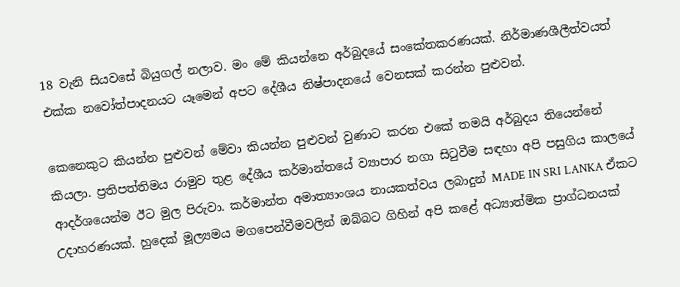18 වැනි සියවසේ බියුගල් නලාව. මං මේ කියන්නෙ අර්බුදයේ සංකේතකරණයක්. නිර්මාණශීලීත්වයත් එක්ක නවෝත්පාදනයට යෑමෙන් අපට දේශීය නිෂ්පාදනයේ වෙනසක් කරන්න පුළුවන්.

කෙනෙකුට කියන්න පුළුවන් මේවා කියන්න පුළුවන් වුණාට කරන එකේ තමයි අර්බුදය තියෙන්නේ කියලා. ප්‍රතිපත්තිමය රාමුව තුළ දේශීය කර්මාන්තයේ ව්‍යාපාර නගා සිටුවීම සඳහා අපි පසුගිය කාලයේ ආදර්ශයෙන්ම ඊට මුල පිරුවා. කර්මාන්ත අමාත්‍යාංශය නායකත්වය ලබාදුන් MADE IN SRI LANKA ඒකට උදාහරණයක්. හුදෙක් මූල්‍යමය මගපෙන්වීමවලින් ඔබ්බට ගිහින් අපි කළේ අධ්‍යාත්මික ප්‍රාග්ධනයක්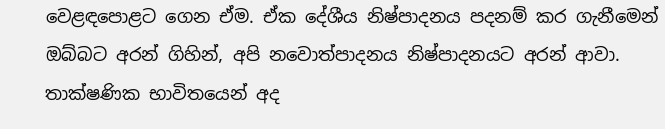වෙළඳපොළට ගෙන ඒම. ඒක දේශීය නිෂ්පාදනය පදනම් කර ගැනීමෙන් ඔබ්බට අරන් ගිහින්, අපි නවොත්පාදනය නිෂ්පාදනයට අරන් ආවා. තාක්ෂණික භාවිතයෙන් අද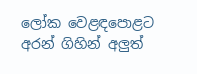ලෝක වෙළඳපොළට අරන් ගිහින් අලුත්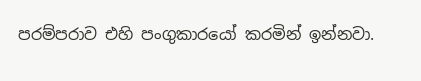පරම්පරාව එහි පංගුකාරයෝ කරමින් ඉන්නවා.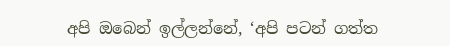අපි ඔබෙන් ඉල්ලන්නේ, ‘අපි පටන් ගත්ත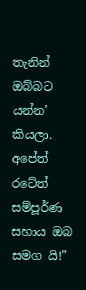තැනින් ඔබ්බට යන්න’ කියලා. අපේත් රටේත් සම්පූර්ණ සහාය ඔබ සමග යි!”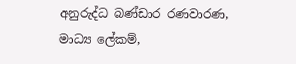අනුරුද්ධ බණ්ඩාර රණවාරණ,
මාධ්‍ය ලේකම්,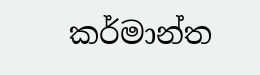කර්මාන්ත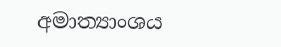අමාත්‍යාංශය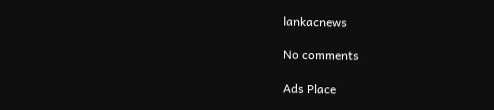lankacnews

No comments

Ads Place